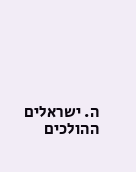ה. ישראלים ההולכים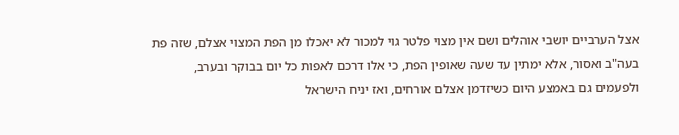אצל הערביים יושבי אוהלים ושם אין מצוי פלטר גוי למכור לא יאכלו מן הפת המצוי אצלם, שזה פת בעה"ב ואסור, אלא ימתין עד שעה שאופין הפת, כי אלו דרכם לאפות כל יום בבוקר ובערב, ולפעמים גם באמצע היום כשיזדמן אצלם אורחים, ואז יניח הישראל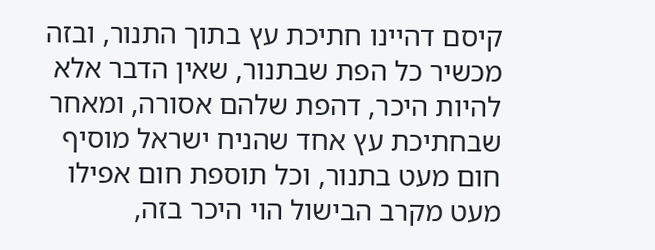קיסם דהיינו חתיכת עץ בתוך התנור, ובזה מכשיר כל הפת שבתנור, שאין הדבר אלא להיות היכר, דהפת שלהם אסורה, ומאחר שבחתיכת עץ אחד שהניח ישראל מוסיף חום מעט בתנור, וכל תוספת חום אפילו מעט מקרב הבישול הוי היכר בזה,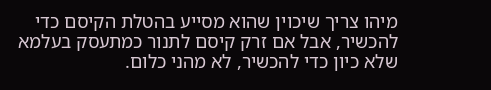מיהו צריך שיכוין שהוא מסייע בהטלת הקיסם כדי להכשיר, אבל אם זרק קיסם לתנור כמתעסק בעלמא שלא כיון כדי להכשיר, לא מהני כלום.